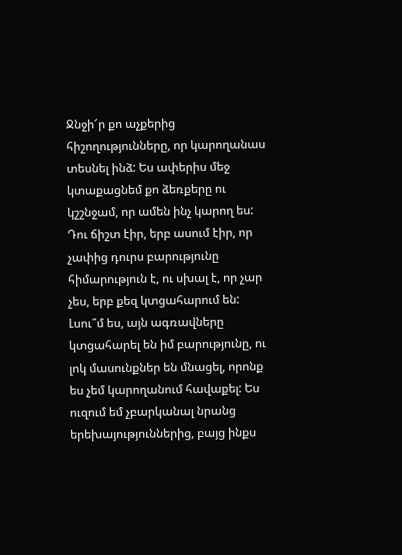Ջնջի՜ր քո աչքերից հիշողությունները, որ կարողանաս տեսնել ինձ: Ես ափերիս մեջ կտաքացնեմ քո ձեռքերը ու կշշնջամ, որ ամեն ինչ կարող ես: Դու ճիշտ էիր, երբ ասում էիր, որ չափից դուրս բարությունը հիմարություն է, ու սխալ է, որ չար չես, երբ քեզ կտցահարում են: Լսու՞մ ես, այն ագռավները կտցահարել են իմ բարությունը, ու լոկ մասունքներ են մնացել, որոնք ես չեմ կարողանում հավաքել: Ես ուզում եմ չբարկանալ նրանց երեխայություններից, բայց ինքս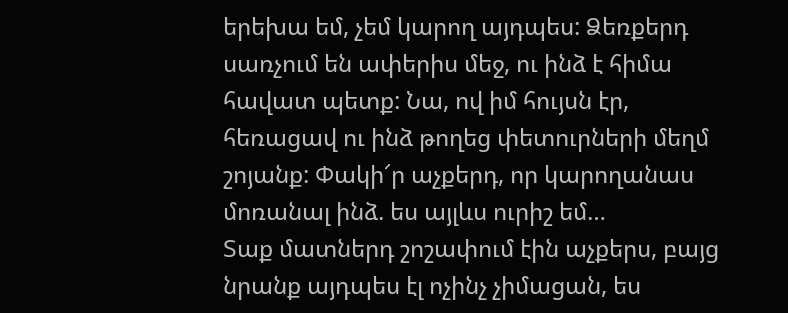երեխա եմ, չեմ կարող այդպես: Ձեռքերդ սառչում են ափերիս մեջ, ու ինձ է հիմա հավատ պետք: Նա, ով իմ հույսն էր, հեռացավ ու ինձ թողեց փետուրների մեղմ շոյանք: Փակի՜ր աչքերդ, որ կարողանաս մոռանալ ինձ. ես այլևս ուրիշ եմ…
Տաք մատներդ շոշափում էին աչքերս, բայց նրանք այդպես էլ ոչինչ չիմացան, ես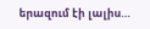երազում էի լալիս…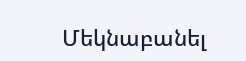Մեկնաբանել